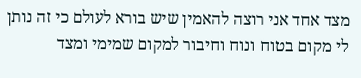מצד אחד אני רוצה להאמין שיש בורא לעולם כי זה נותן לי מקום בטוח ונוח וחיבור למקום שמימי ומצד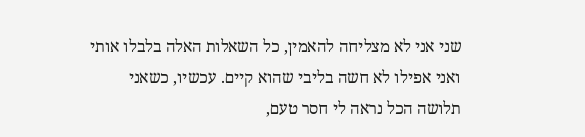שני אני לא מצליחה להאמין, כל השאלות האלה בלבלו אותי ואני אפילו לא חשה בליבי שהוא קיים. עכשיו, כשאני תלושה הכל נראה לי חסר טעם,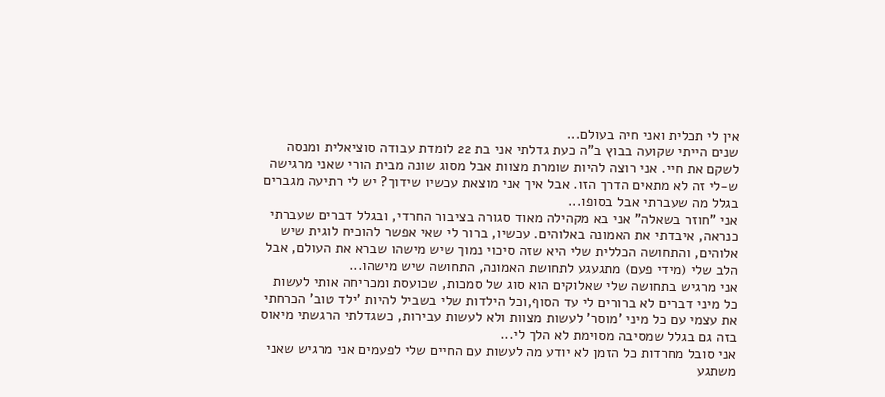אין לי תכלית ואני חיה בעולם...
שנים הייתי שקועה בבוץ ב"ה כעת גדלתי אני בת 22 לומדת עבודה סוציאלית ומנסה לשקם את חיי. אני רוצה להיות שומרת מצוות אבל מסוג שונה מבית הורי שאני מרגישה ש-לי זה לא מתאים הדרך הזו. אבל איך אני מוצאת עכשיו שידוך? יש לי רתיעה מגברים בגלל מה שעברתי אבל בסופו...
אני "חוזר בשאלה" אני בא מקהילה מאוד סגורה בציבור החרדי, ובגלל דברים שעברתי כנראה, איבדתי את האמונה באלוהים. עכשיו, ברור לי שאי אפשר להוכיח לוגית שיש אלוהים, והתחושה הכללית שלי היא שזה סיכוי נמוך שיש מישהו שברא את העולם, אבל הלב שלי (מידי פעם) מתגעגע לתחושת האמונה, התחושה שיש מישהו...
אני מרגיש בתחושה שלי שאלוקים הוא סוג של סמכות, שכועסת ומכריחה אותי לעשות כל מיני דברים לא ברורים לי עד הסוף,וכל הילדות שלי בשביל להיות 'ילד טוב' הכרחתי את עצמי עם כל מיני 'מוסר' לעשות מצוות ולא לעשות עבירות, כשגדלתי הרגשתי מיאוס בזה גם בגלל שמסיבה מסוימת לא הלך לי...
אני סובל מחרדות כל הזמן לא יודע מה לעשות עם החיים שלי לפעמים אני מרגיש שאני משתגע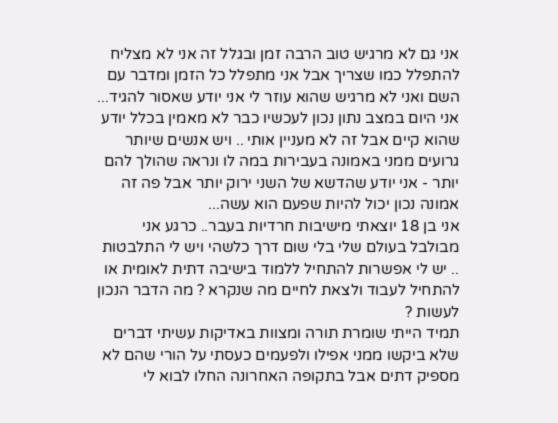אני גם לא מרגיש טוב הרבה זמן ובגלל זה אני לא מצליח להתפלל כמו שצריך אבל אני מתפלל כל הזמן ומדבר עם השם ואני לא מרגיש שהוא עוזר לי אני יודע שאסור להגיד...
אני היום במצב נתון נכון לעכשיו כבר לא מאמין בכלל יודע שהוא קיים אבל זה לא מעניין אותי .. ויש אנשים שיותר גרועים ממני באמונה בעבירות במה לו ונראה שהולך להם יותר - אני יודע שהדשא של השני ירוק יותר אבל פה זה אמונה נכון יכול להיות שפעם הוא עשה...
אני בן 18 יוצאתי מישיבות חרדיות בעבר.. כרגע אני מבולבל בעולם שלי בלי שום דרך כלשהי ויש לי התלבטות .. יש לי אפשרות להתחיל ללמוד בישיבה דתית לאומית או להתחיל לעבוד ולצאת לחיים מה שנקרא ? מה הדבר הנכון לעשות ?
תמיד הייתי שומרת תורה ומצוות באדיקות עשיתי דברים שלא ביקשו ממני אפילו ולפעמים כעסתי על הורי שהם לא מספיק דתים אבל בתקופה האחרונה החלו לבוא לי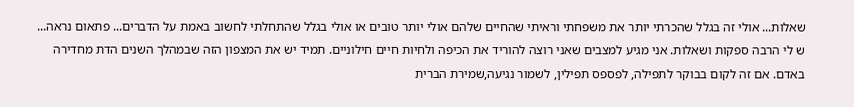שאלות... אולי זה בגלל שהכרתי יותר את משפחתי וראיתי שהחיים שלהם אולי יותר טובים או אולי בגלל שהתחלתי לחשוב באמת על הדברים... פתאום נראה...
ש לי הרבה ספקות ושאלות. אני מגיע למצבים שאני רוצה להוריד את הכיפה ולחיות חיים חילוניים. תמיד יש את המצפון הזה שבמהלך השנים הדת מחדירה באדם. אם זה לקום בבוקר לתפילה, לפספס תפילין, לשמור נגיעה,שמירת הברית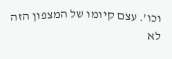וכו'. עצם קיומו של המצפון הזה לא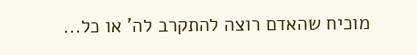מוכיח שהאדם רוצה להתקרב לה' או כל...